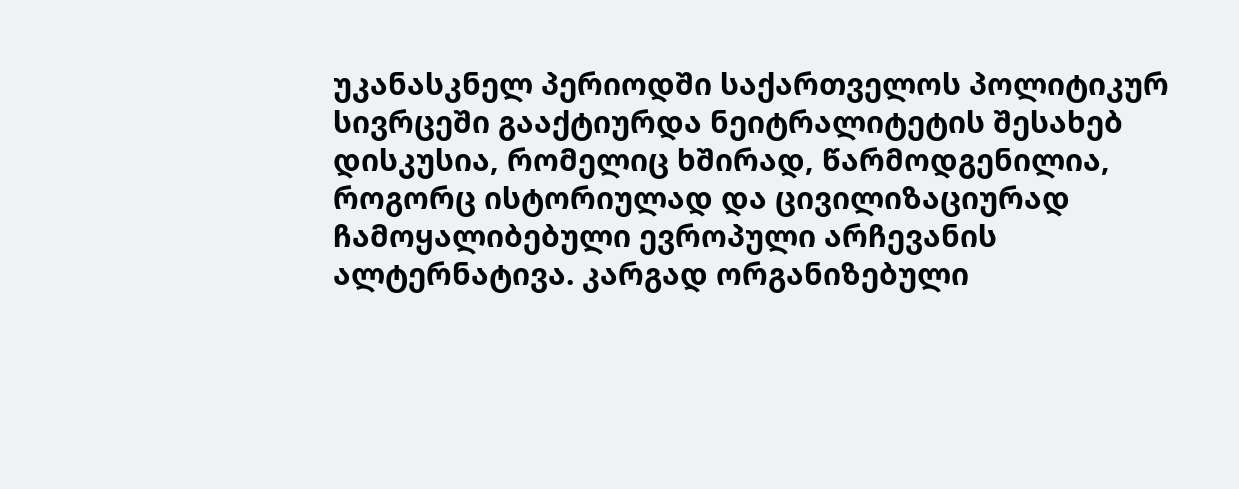უკანასკნელ პერიოდში საქართველოს პოლიტიკურ სივრცეში გააქტიურდა ნეიტრალიტეტის შესახებ დისკუსია, რომელიც ხშირად, წარმოდგენილია, როგორც ისტორიულად და ცივილიზაციურად ჩამოყალიბებული ევროპული არჩევანის ალტერნატივა. კარგად ორგანიზებული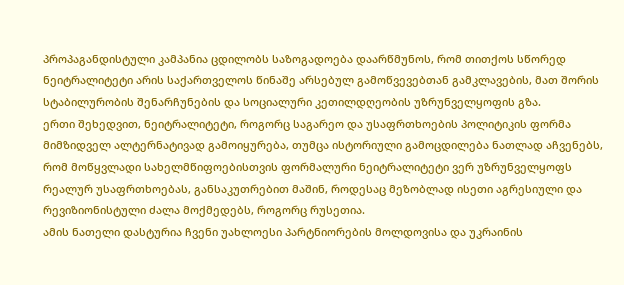პროპაგანდისტული კამპანია ცდილობს საზოგადოება დაარწმუნოს, რომ თითქოს სწორედ ნეიტრალიტეტი არის საქართველოს წინაშე არსებულ გამოწვევებთან გამკლავების, მათ შორის სტაბილურობის შენარჩუნების და სოციალური კეთილდღეობის უზრუნველყოფის გზა.
ერთი შეხედვით, ნეიტრალიტეტი, როგორც საგარეო და უსაფრთხოების პოლიტიკის ფორმა მიმზიდველ ალტერნატივად გამოიყურება, თუმცა ისტორიული გამოცდილება ნათლად აჩვენებს, რომ მოწყვლადი სახელმწიფოებისთვის ფორმალური ნეიტრალიტეტი ვერ უზრუნველყოფს რეალურ უსაფრთხოებას, განსაკუთრებით მაშინ, როდესაც მეზობლად ისეთი აგრესიული და რევიზიონისტული ძალა მოქმედებს, როგორც რუსეთია.
ამის ნათელი დასტურია ჩვენი უახლოესი პარტნიორების მოლდოვისა და უკრაინის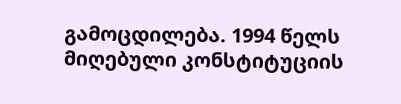გამოცდილება. 1994 წელს მიღებული კონსტიტუციის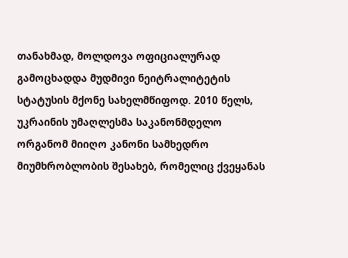თანახმად, მოლდოვა ოფიციალურად გამოცხადდა მუდმივი ნეიტრალიტეტის სტატუსის მქონე სახელმწიფოდ. 2010 წელს, უკრაინის უმაღლესმა საკანონმდელო ორგანომ მიიღო კანონი სამხედრო მიუმხრობლობის შესახებ, რომელიც ქვეყანას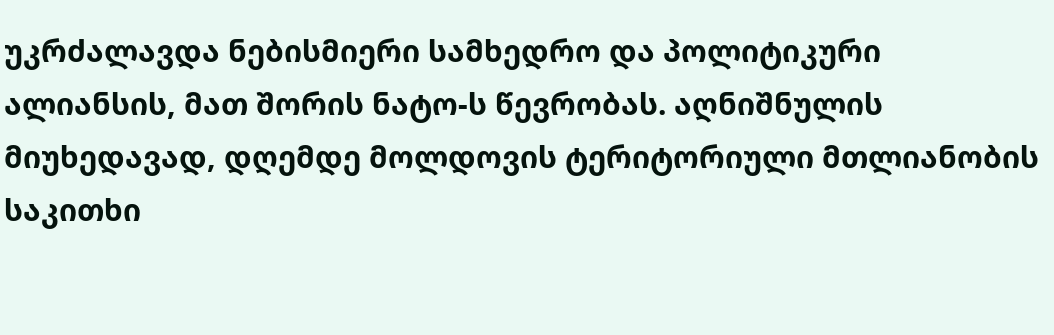უკრძალავდა ნებისმიერი სამხედრო და პოლიტიკური ალიანსის, მათ შორის ნატო-ს წევრობას. აღნიშნულის მიუხედავად, დღემდე მოლდოვის ტერიტორიული მთლიანობის საკითხი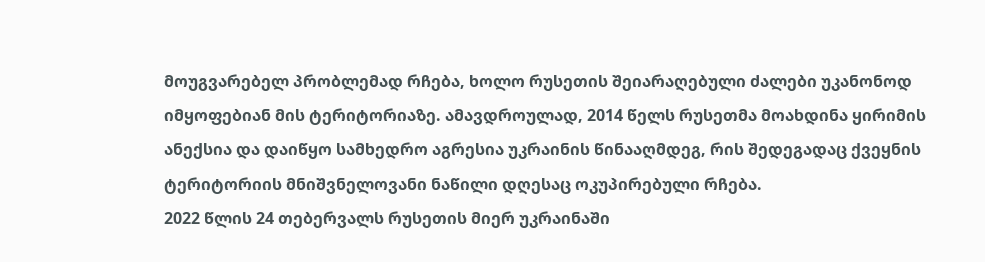მოუგვარებელ პრობლემად რჩება, ხოლო რუსეთის შეიარაღებული ძალები უკანონოდ იმყოფებიან მის ტერიტორიაზე. ამავდროულად, 2014 წელს რუსეთმა მოახდინა ყირიმის ანექსია და დაიწყო სამხედრო აგრესია უკრაინის წინააღმდეგ, რის შედეგადაც ქვეყნის ტერიტორიის მნიშვნელოვანი ნაწილი დღესაც ოკუპირებული რჩება.
2022 წლის 24 თებერვალს რუსეთის მიერ უკრაინაში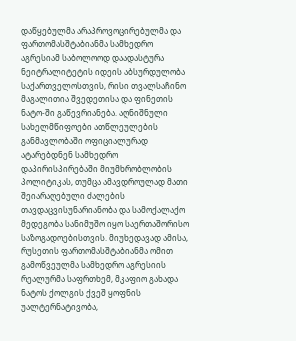დაწყებულმა არაპროვოცირებულმა და ფართომასშტაბიანმა სამხედრო აგრესიამ საბოლოოდ დაადასტურა ნეიტრალიტეტის იდეის აბსურდულობა საქართველოსთვის, რისი თვალსაჩინო მაგალითია შვედეთისა და ფინეთის ნატო-ში გაწევრიანება. აღნიშნული სახელმწიფოები ათწლეულების განმავლობაში ოფიციალურად ატარებდნენ სამხედრო დაპირისპირებაში მიუმხრობლობის პოლიტიკას, თუმცა ამავდროულად მათი შეიარაღებული ძალების თავდაცვისუნარიანობა და სამოქალაქო მედეგობა სანიმუშო იყო საერთაშორისო საზოგადოებისთვის. მიუხედავად ამისა, რუსეთის ფართომასშტაბიანმა ომით გამოწვეულმა სამხედრო აგრესიის რეალურმა საფრთხემ, მკაფიო გახადა ნატოს ქოლგის ქვეშ ყოფნის უალტერნატივობა,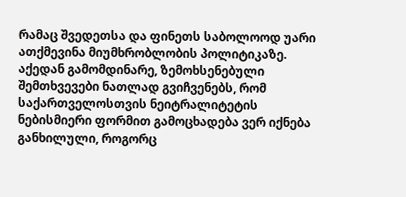რამაც შვედეთსა და ფინეთს საბოლოოდ უარი ათქმევინა მიუმხრობლობის პოლიტიკაზე.
აქედან გამომდინარე, ზემოხსენებული შემთხვევები ნათლად გვიჩვენებს, რომ საქართველოსთვის ნეიტრალიტეტის ნებისმიერი ფორმით გამოცხადება ვერ იქნება განხილული, როგორც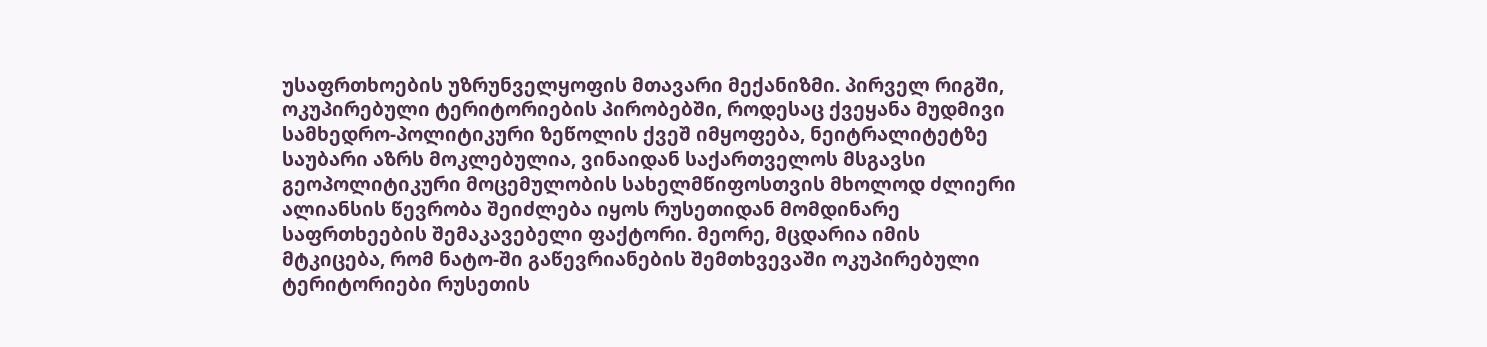უსაფრთხოების უზრუნველყოფის მთავარი მექანიზმი. პირველ რიგში, ოკუპირებული ტერიტორიების პირობებში, როდესაც ქვეყანა მუდმივი სამხედრო-პოლიტიკური ზეწოლის ქვეშ იმყოფება, ნეიტრალიტეტზე საუბარი აზრს მოკლებულია, ვინაიდან საქართველოს მსგავსი გეოპოლიტიკური მოცემულობის სახელმწიფოსთვის მხოლოდ ძლიერი ალიანსის წევრობა შეიძლება იყოს რუსეთიდან მომდინარე საფრთხეების შემაკავებელი ფაქტორი. მეორე, მცდარია იმის მტკიცება, რომ ნატო-ში გაწევრიანების შემთხვევაში ოკუპირებული ტერიტორიები რუსეთის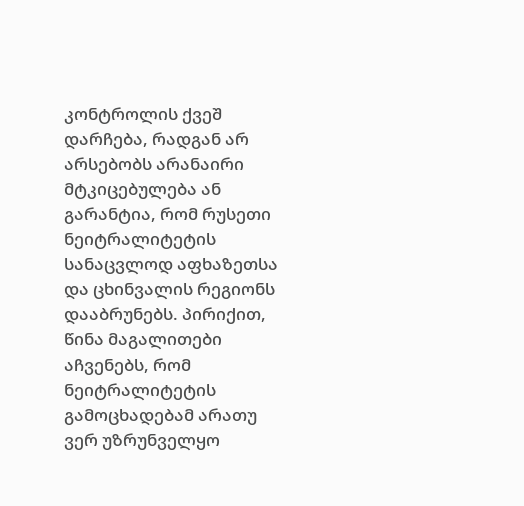კონტროლის ქვეშ დარჩება, რადგან არ არსებობს არანაირი მტკიცებულება ან გარანტია, რომ რუსეთი ნეიტრალიტეტის სანაცვლოდ აფხაზეთსა და ცხინვალის რეგიონს დააბრუნებს. პირიქით, წინა მაგალითები აჩვენებს, რომ ნეიტრალიტეტის გამოცხადებამ არათუ ვერ უზრუნველყო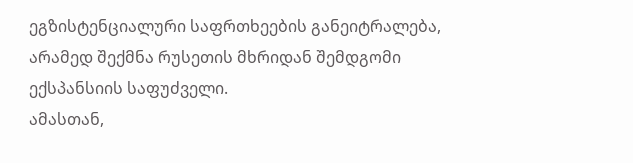ეგზისტენციალური საფრთხეების განეიტრალება, არამედ შექმნა რუსეთის მხრიდან შემდგომი ექსპანსიის საფუძველი.
ამასთან,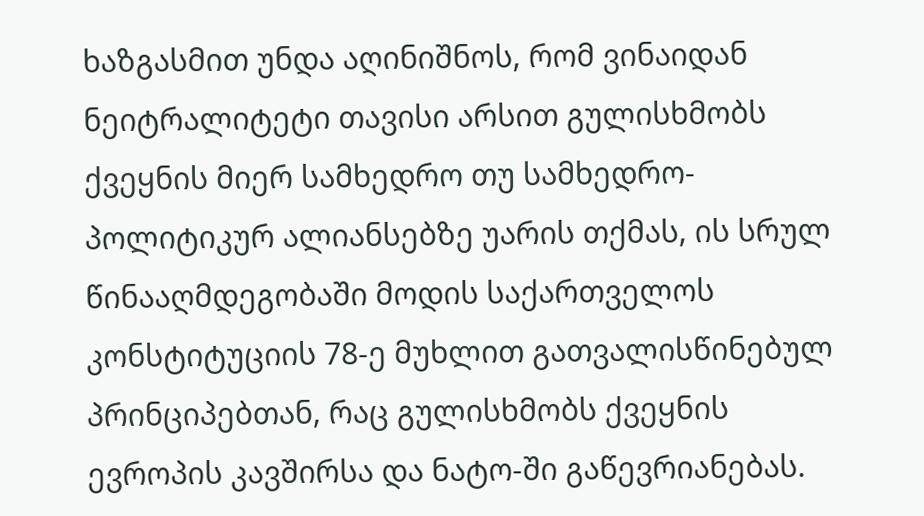ხაზგასმით უნდა აღინიშნოს, რომ ვინაიდან ნეიტრალიტეტი თავისი არსით გულისხმობს ქვეყნის მიერ სამხედრო თუ სამხედრო-პოლიტიკურ ალიანსებზე უარის თქმას, ის სრულ წინააღმდეგობაში მოდის საქართველოს კონსტიტუციის 78-ე მუხლით გათვალისწინებულ პრინციპებთან, რაც გულისხმობს ქვეყნის ევროპის კავშირსა და ნატო-ში გაწევრიანებას.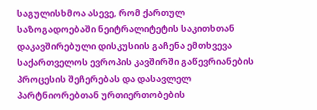საგულისხმოა ასევე, რომ ქართულ საზოგადოებაში ნეიტრალიტეტის საკითხთან დაკავშირებული დისკუსიის გაჩენა ემთხვევა საქართველოს ევროპის კავშირში გაწევრიანების პროცესის შეჩერებას და დასავლელ პარტნიორებთან ურთიერთობების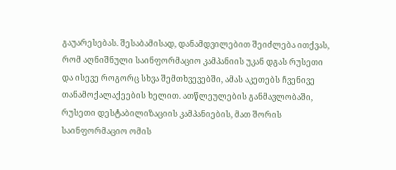გაუარესებას. შესაბამისად, დანამდვილებით შეიძლება ითქვას, რომ აღნიშნული საინფორმაციო კამპანიის უკან დგას რუსეთი და ისევე როგორც სხვა შემთხვევებში, ამას აკეთებს ჩვენივე თანამოქალაქეების ხელით. ათწლეულების განმავლობაში, რუსეთი დესტაბილიზაციის კამპანიების, მათ შორის საინფორმაციო ომის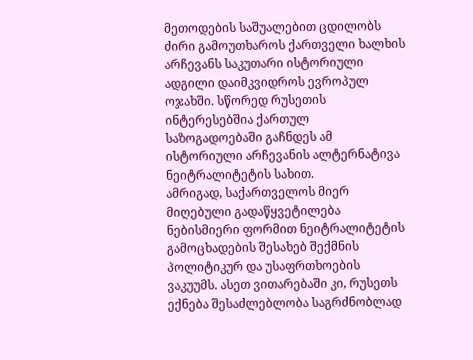მეთოდების საშუალებით ცდილობს ძირი გამოუთხაროს ქართველი ხალხის არჩევანს საკუთარი ისტორიული ადგილი დაიმკვიდროს ევროპულ ოჯახში. სწორედ რუსეთის ინტერესებშია ქართულ საზოგადოებაში გაჩნდეს ამ ისტორიული არჩევანის ალტერნატივა ნეიტრალიტეტის სახით.
ამრიგად, საქართველოს მიერ მიღებული გადაწყვეტილება ნებისმიერი ფორმით ნეიტრალიტეტის გამოცხადების შესახებ შექმნის პოლიტიკურ და უსაფრთხოების ვაკუუმს. ასეთ ვითარებაში კი, რუსეთს ექნება შესაძლებლობა საგრძნობლად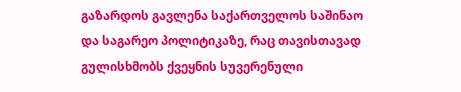გაზარდოს გავლენა საქართველოს საშინაო და საგარეო პოლიტიკაზე, რაც თავისთავად გულისხმობს ქვეყნის სუვერენული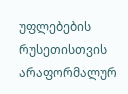უფლებების რუსეთისთვის არაფორმალურ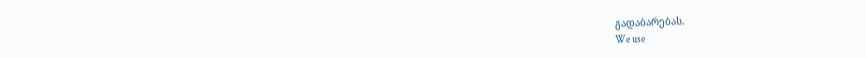გადაბარებას.
We use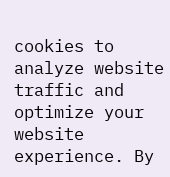cookies to analyze website traffic and optimize your website experience. By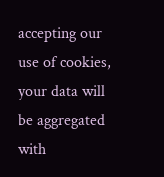accepting our use of cookies, your data will be aggregated with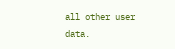all other user data.